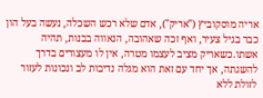אריה מוסקוביץ ("אריק"), אדם שלא רכש השכלה, נעשה בעל הון כבר בגיל צעיר, ואף זכה שאהובה, הנאווה בבנות, תהיה אשתו.כשאריק מציב לעצמו מטרה, אין לו מעצורים בדרך להשגתה, אך יחד עם זאת הוא מגלה נדיבות לב ונכונות לעזור לזולת ללא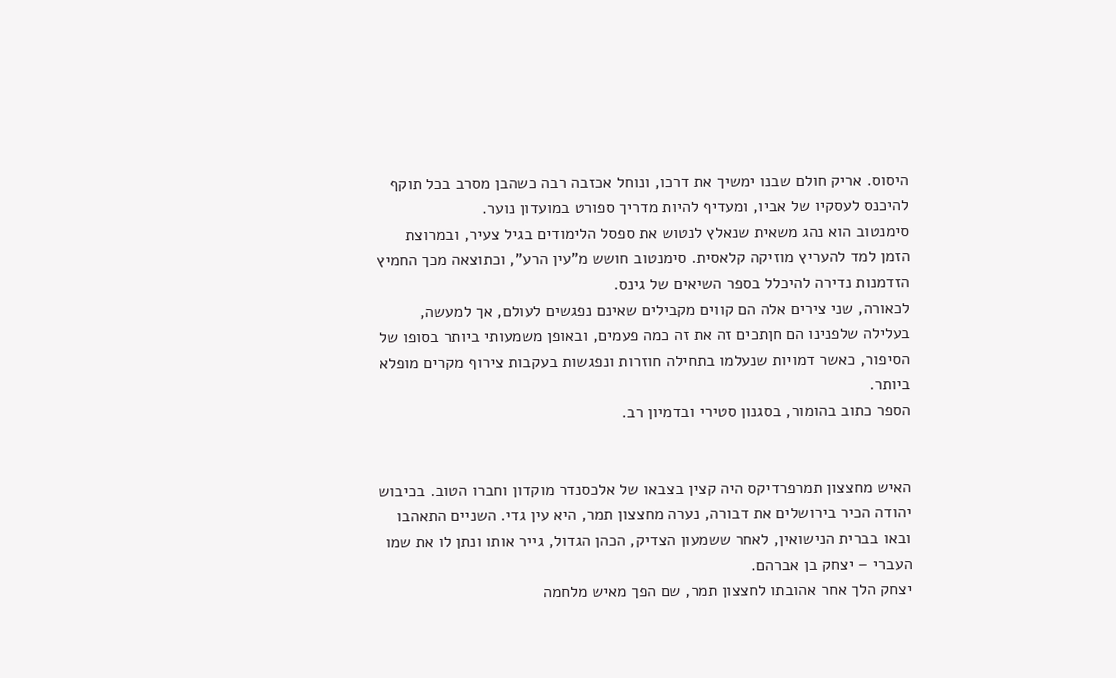היסוס. אריק חולם שבנו ימשיך את דרכו, ונוחל אכזבה רבה כשהבן מסרב בכל תוקף להיכנס לעסקיו של אביו, ומעדיף להיות מדריך ספורט במועדון נוער.
סימנטוב הוא נהג משאית שנאלץ לנטוש את ספסל הלימודים בגיל צעיר, ובמרוצת הזמן למד להעריץ מוזיקה קלאסית. סימנטוב חושש מ"עין הרע", וכתוצאה מכך החמיץ הזדמנות נדירה להיכלל בספר השיאים של גינס.
לכאורה, שני צירים אלה הם קווים מקבילים שאינם נפגשים לעולם, אך למעשה, בעלילה שלפנינו הם חןתכים זה את זה כמה פעמים, ובאופן משמעותי ביותר בסופו של הסיפור, כאשר דמויות שנעלמו בתחילה חוזרות ונפגשות בעקבות צירוף מקרים מופלא ביותר.
הספר כתוב בהומור, בסגנון סטירי ובדמיון רב.


האיש מחצצון תמרפרדיקס היה קצין בצבאו של אלכסנדר מוקדון וחברו הטוב. בכיבוש יהודה הכיר בירושלים את דבורה, נערה מחצצון תמר, היא עין גדי. השניים התאהבו ובאו בברית הנישואין, לאחר ששמעון הצדיק, הכהן הגדול, גייר אותו ונתן לו את שמו העברי – יצחק בן אברהם.
יצחק הלך אחר אהובתו לחצצון תמר, שם הפך מאיש מלחמה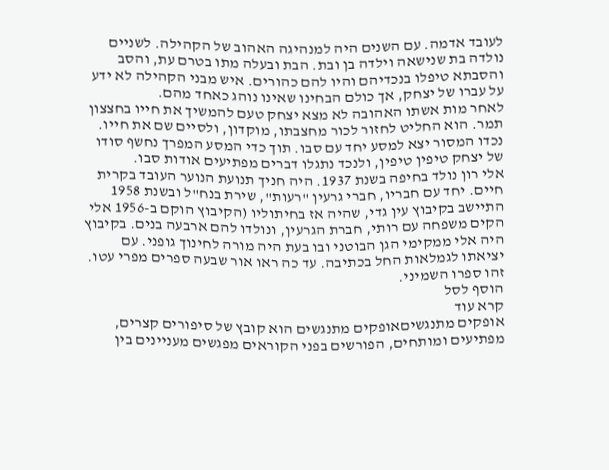לעובד אדמה. עם השנים היה למנהיגה האהוב של הקהילה. לשניים נולדה בת שנישאה וילדה בן ובת. הבת ובעלה מתו בטרם עת, והסב והסבתא טיפלו בנכדיהם והיו להם כהורים. איש מבני הקהילה לא ידע על עברו של יצחק, אך כולם הבחינו שאינו נוהג כאחד מהם.
לאחר מות אשתו האהובה לא מצא יצחק טעם להמשיך את חייו בחצצון תמר. הוא החליט לחזור לכור מחצבתו, מוקדון, ולסיים שם את חייו. נכדו המסור יצא למסע יחד עם סבו. תוך כדי המסע המפרך נחשף סודו של יצחק טיפין טיפין, ולנכד נתגלו דברים מפתיעים אודות סבו.
אלי רון נולד בחיפה בשנת 1937. היה חניך תנועת הנוער העובד בקרית חיים. יחד עם חבריו, חברי גרעין "רעות", שירת בנח"ל ובשנת 1958 התיישב בקיבוץ עין גדי, שהיה אז בחיתוליו (הקיבוץ הוקם ב-1956 אלי הקים משפחה עם רותי, חברת הגרעין, ונולדו להם ארבעה בנים. בקיבוץ היה אלי ממקימי הגן הבוטני ובו בעת היה מורה לחינוך גופני. עם יציאתו לגמלאות החל בכתיבה. עד כה ראו אור שבעה ספרים מפרי עטו. זהו ספרו השמיני.
הוסף לסל
קרא עוד
אופקים מתנגשיםאופקים מתנגשים הוא קובץ של סיפורים קצרים, מפתיעים ומותחים, הפורשים בפני הקוראים מפגשים מעניינים בין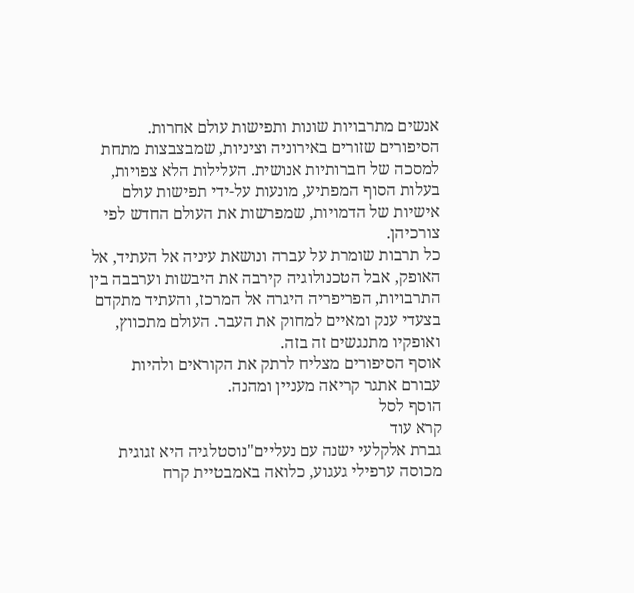אנשים מתרבויות שונות ותפישות עולם אחרות.
הסיפורים שזורים באירוניה וציניות, שמבצבצות מתחת למסכה של חברותיות אנושית. העלילות הלא צפויות, בעלות הסוף המפתיע, מונעות על-ידי תפישות עולם אישיות של הדמויות, שמפרשות את העולם החדש לפי צורכיהן.
כל תרבות שומרת על עברה ונושאת עיניה אל העתיד, אל האופק, אבל הטכנולוגיה קירבה את היבשות וערבבה בין התרבויות, הפריפריה היגרה אל המרכז, והעתיד מתקדם בצעדי ענק ומאיים למחוק את העבר. העולם מתכווץ, ואופקיו מתנגשים זה בזה.
אוסף הסיפורים מצליח לרתק את הקוראים ולהיות עבורם אתגר קריאה מעניין ומהנה.
הוסף לסל
קרא עוד
גברת אלקלעי ישנה עם נעליים"נוסטלגיה היא זגוגית מכוסה ערפילי געגוע, כלואה באמבטיית קרח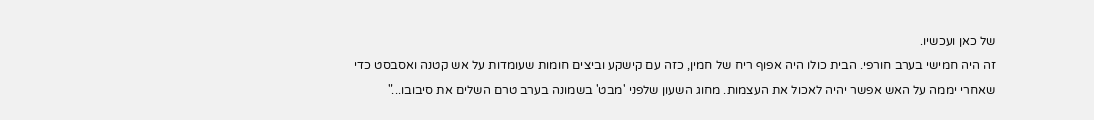של כאן ועכשיו.
זה היה חמישי בערב חורפי. הבית כולו היה אפוף ריח של חמין, כזה עם קישקע וביצים חומות שעומדות על אש קטנה ואסבסט כדי שאחרי יממה על האש אפשר יהיה לאכול את העצמות. מחוג השעון שלפני 'מבט' בשמונה בערב טרם השלים את סיבובו..."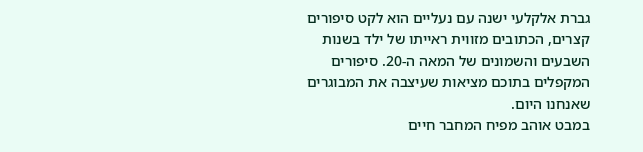גברת אלקלעי ישנה עם נעליים הוא לקט סיפורים קצרים, הכתובים מזווית ראייתו של ילד בשנות השבעים והשמונים של המאה ה-20. סיפורים המקפלים בתוכם מציאות שעיצבה את המבוגרים שאנחנו היום.
במבט אוהב מפיח המחבר חיים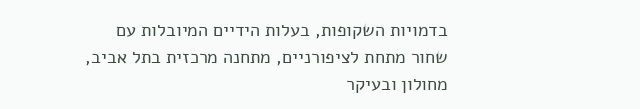בדמויות השקופות, בעלות הידיים המיובלות עם שחור מתחת לציפורניים, מתחנה מרכזית בתל אביב, מחולון ובעיקר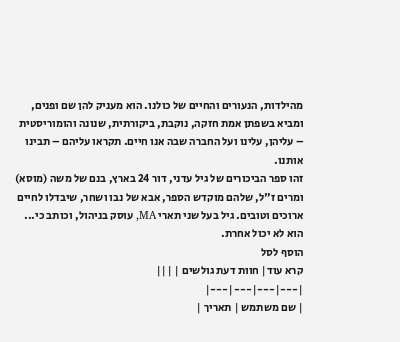מהילדות, הנעורים והחיים של כולנו. הוא מעניק להן שם ופנים, ומביא בשפתן אמת חזקה, נוקבת, ביקורתית, שנונה והומוריסטית – עליהן, עלינו ועל החברה שבה אנו חיים. תקראו עליהם – תבינו אותנו.
זהו ספר הביכורים של גיל עדני, דור 24 בארץ, בנם של משה (מוסא) ומרים ז"ל, שלהם מוקדש הספר, אבא של נבו ושחר, שיבדלו לחיים ארוכים וטובים. גיל בעל שני תארי MA, עוסק בניהול, וכותב כי... הוא לא יכול אחרת.
הוסף לסל
קרא עוד| חוות דעת גולשים | |||
|---|---|---|---|
| שם משתמש | תאריך |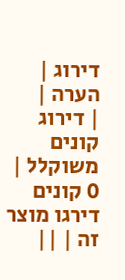דירוג | הערה |
| דירוג קונים משוקלל | 0 קונים דירגו מוצר זה | ||